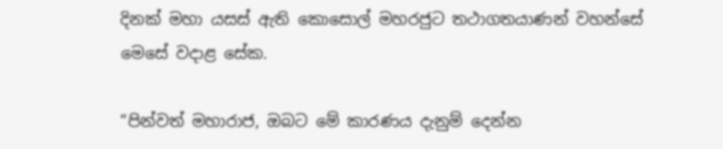දිනක් මහා යසස් ඇති කොසොල් මහරජුට තථාගතයාණන් වහන්සේ මෙසේ වදාළ සේක.

“පින්වත් මහාරාජ, ඔබට මේ කාරණය දැනුම් දෙන්න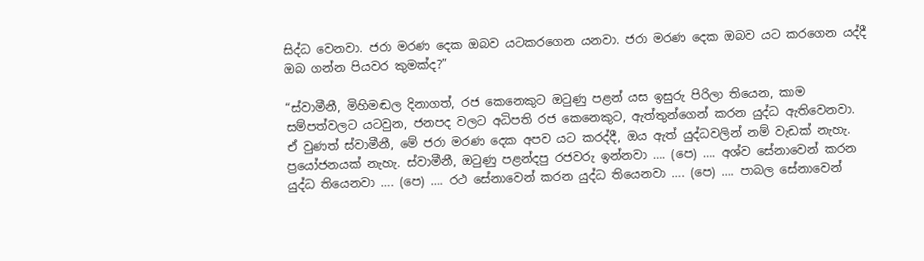සිද්ධ වෙනවා. ජරා මරණ දෙක ඔබව යටකරගෙන යනවා. ජරා මරණ දෙක ඔබව යට කරගෙන යද්දී ඔබ ගන්න පියවර කුමක්ද?”

“ස්වාමීනී, මිහිමඬල දිනාගත්, රජ කෙනෙකුට ඔටුණු පළන් යස ඉසුරු පිරිලා තියෙන, කාම සම්පත්වලට යටවුන, ජනපද වලට අධිපති රජ කෙනෙකුට, ඇත්තුන්ගෙන් කරන යුද්ධ ඇතිවෙනවා. ඒ වුණත් ස්වාමීනී, මේ ජරා මරණ දෙක අපව යට කරද්දී, ඔය ඇත් යුද්ධවලින් නම් වැඩක් නැහැ. ප්‍රයෝජනයක් නැහැ. ස්වාමීනී, ඔටුණු පළන්දපු රජවරු ඉන්නවා …. (පෙ) …. අශ්ව සේනාවෙන් කරන යුද්ධ තියෙනවා …. (පෙ) …. රථ සේනාවෙන් කරන යුද්ධ තියෙනවා …. (පෙ) …. පාබල සේනාවෙන්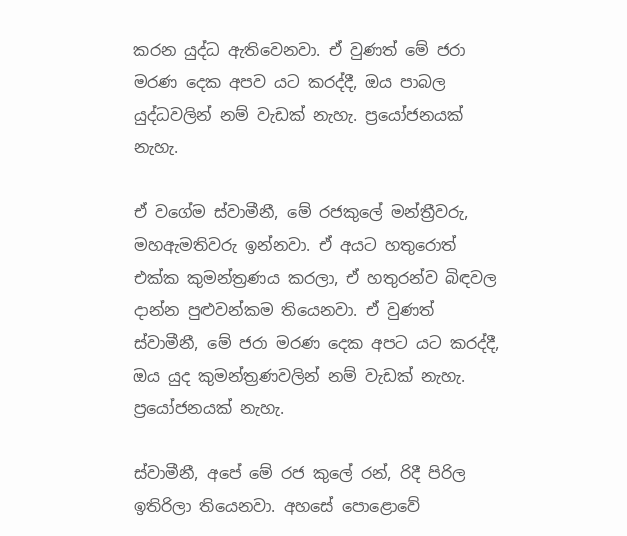කරන යුද්ධ ඇතිවෙනවා. ඒ වුණත් මේ ජරා මරණ දෙක අපව යට කරද්දී, ඔය පාබල යුද්ධවලින් නම් වැඩක් නැහැ. ප්‍රයෝජනයක් නැහැ.

ඒ වගේම ස්වාමීනී, මේ රජකුලේ මන්ත්‍රීවරු, මහඇමතිවරු ඉන්නවා. ඒ අයට හතුරොත් එක්ක කුමන්ත්‍රණය කරලා, ඒ හතුරන්ව බිඳවල දාන්න පුළුවන්කම තියෙනවා. ඒ වුණත් ස්වාමීනී, මේ ජරා මරණ දෙක අපට යට කරද්දී, ඔය යුද කුමන්ත්‍රණවලින් නම් වැඩක් නැහැ. ප්‍රයෝජනයක් නැහැ.

ස්වාමීනී, අපේ මේ රජ කුලේ රන්, රිදී පිරිල ඉතිරිලා තියෙනවා. අහසේ පොළොවේ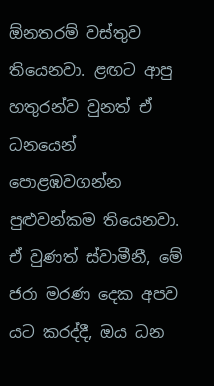ඕනතරම් වස්තුව තියෙනවා. ළඟට ආපු හතුරන්ව වුනත් ඒ ධනයෙන් පොළඹවගන්න පුළුවන්කම තියෙනවා. ඒ වුණත් ස්වාමීනී, මේ ජරා මරණ දෙක අපව යට කරද්දී, ඔය ධන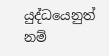යුද්ධයෙනුත් නම්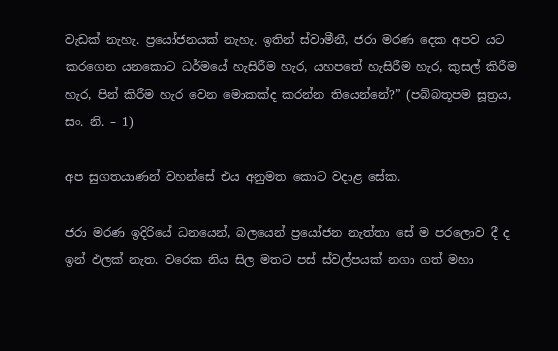වැඩක් නැහැ. ප්‍රයෝජනයක් නැහැ. ඉතින් ස්වාමීනී, ජරා මරණ දෙක අපව යට කරගෙන යනකොට ධර්මයේ හැසිරීම හැර, යහපතේ හැසිරීම හැර, කුසල් කිරීම හැර, පින් කිරීම හැර වෙන මොකක්ද කරන්න තියෙන්නේ?” (පබ්බතූපම සූත්‍රය, සං. නි. – 1)

අප සුගතයාණන් වහන්සේ එය අනුමත කොට වදාළ සේක.

ජරා මරණ ඉදිරියේ ධනයෙන්, බලයෙන් ප්‍රයෝජන නැත්තා සේ ම පරලොව දී ද ඉන් ඵලක් නැත. වරෙක නිය සිල මතට පස් ස්වල්පයක් නගා ගත් මහා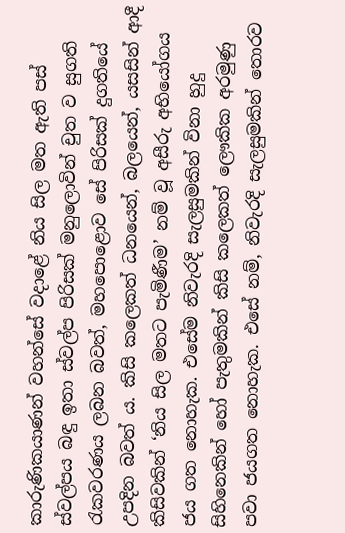කාරුණිකයාණන් වහන්සේ වදාළේ නිය සිල මත ඇති පස් ස්වල්පය බඳු ඉතා ස්වල්ප පිරිසක් මනුලොවින් චුත ව සුගති රැකවරණය ලබන බවත්, මහපොළොව සේ පිරිසක් දුගතියේ උපදින බවත් ය. කිසි කලෙකත් ධනයෙන්, බලයෙන්, යසසින් ආදී කිසිවකින් ‘නිය සිල මතට පැමිණීම’ නම් වූ අසීරු අභියෝගය ජය ගත නොහැක. එසේම නිවැරදි සැලසුමකින් විනා හුදු සිහිනෙකින් හෝ පැතුමකින් කිසි කලෙකත් ලෞකික අරමුණු පවා ජයගත නොහැක. එසේ නම්, නිවැරදි සැලසුමකින් තොරව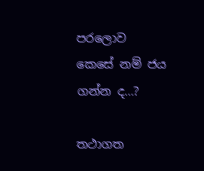පරලොව කෙසේ නම් ජය ගන්න ද…?

තථාගත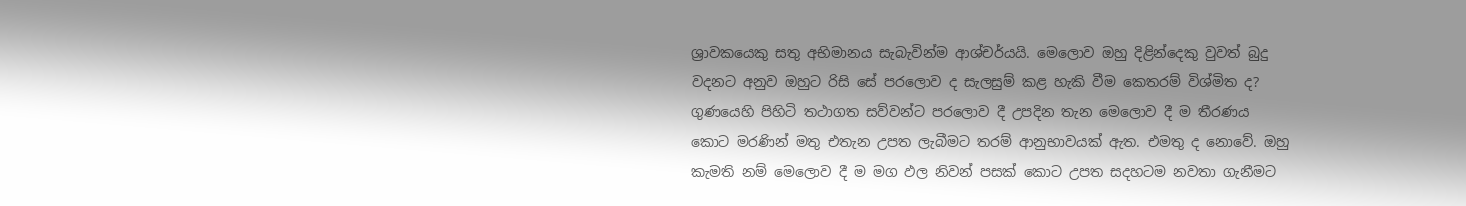ශ්‍රාවකයෙකු සතු අභිමානය සැබැවින්ම ආශ්චර්යයි. මෙලොව ඔහු දිළින්දෙකු වුවත් බුදු වදනට අනුව ඔහුට රිසි සේ පරලොව ද සැලසුම් කළ හැකි වීම කෙතරම් විශ්මිත ද? ගුණයෙහි පිහිටි තථාගත සව්වන්ට පරලොව දී උපදින තැන මෙලොව දී ම තීරණය කොට මරණින් මතු එතැන උපත ලැබීමට තරම් ආනුභාවයක් ඇත. එමතු ද නොවේ. ඔහු කැමති නම් මෙලොව දී ම මග ඵල නිවන් පසක් කොට උපත සදහටම නවතා ගැනීමට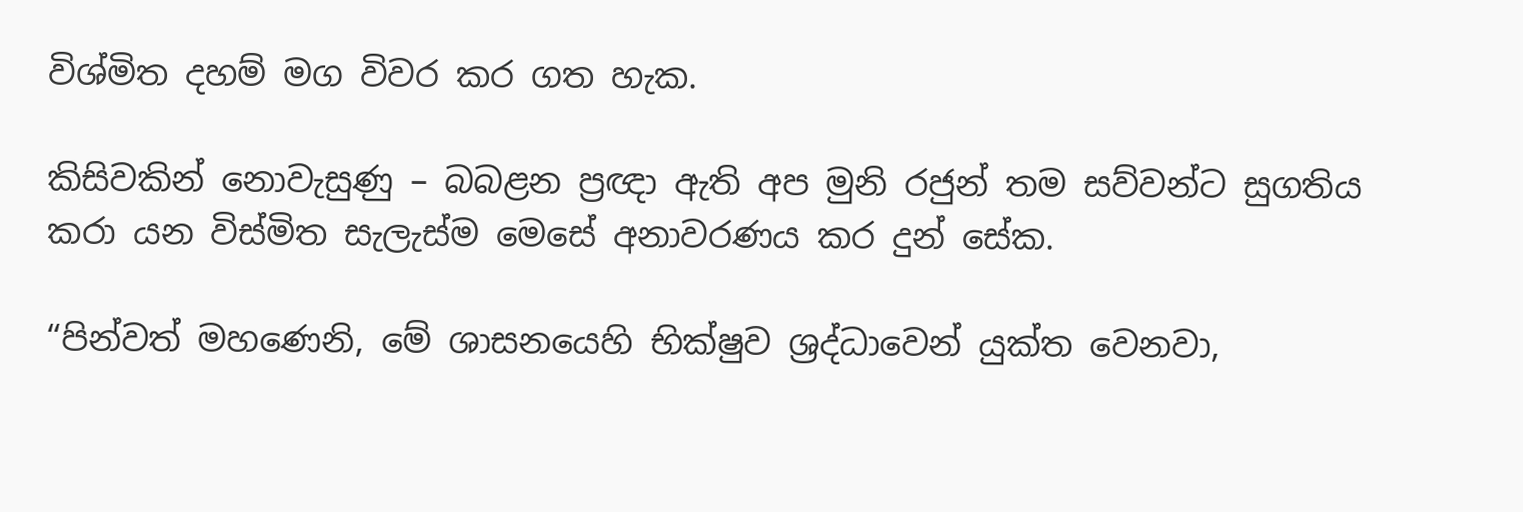විශ්මිත දහම් මග විවර කර ගත හැක.

කිසිවකින් නොවැසුණු – බබළන ප්‍රඥා ඇති අප මුනි රජුන් තම සව්වන්ට සුගතිය කරා යන විස්මිත සැලැස්ම මෙසේ අනාවරණය කර දුන් සේක.

“පින්වත් මහණෙනි, මේ ශාසනයෙහි භික්ෂුව ශ්‍රද්ධාවෙන් යුක්ත වෙනවා,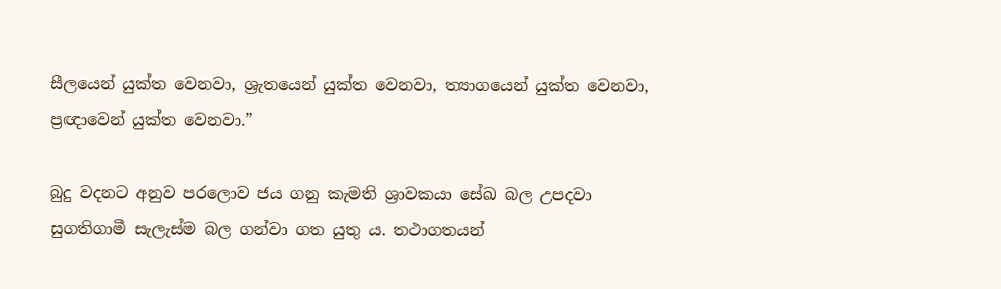සීලයෙන් යුක්ත වෙනවා, ශ්‍රැතයෙන් යුක්ත වෙනවා, ත්‍යාගයෙන් යුක්ත වෙනවා, ප්‍රඥාවෙන් යුක්ත වෙනවා.”

බුදු වදනට අනුව පරලොව ජය ගනු කැමති ශ්‍රාවකයා සේඛ බල උපදවා සුගතිගාමී සැලැස්ම බල ගන්වා ගත යුතු ය. තථාගතයන්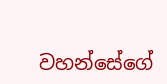වහන්සේගේ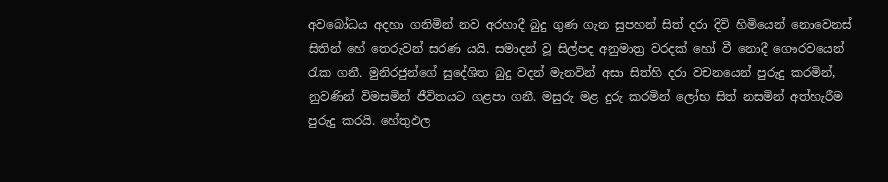අවබෝධය අදහා ගනිමින් නව අරහාදී බුදු ගුණ ගැන සුපහන් සිත් දරා දිවි හිමියෙන් නොවෙනස් සිතින් හේ තෙරුවන් සරණ යයි. සමාදන් වූ සිල්පද අනුමාත්‍ර වරදක් හෝ වී නොදී ගෞරවයෙන් රැක ගනී. මුනිරජුන්ගේ සුදේශිත බුදු වදන් මැනවින් අසා සිත්හි දරා වචනයෙන් පුරුදු කරමින්, නුවණින් විමසමින් ජීවිතයට ගළපා ගනී. මසුරු මළ දුරු කරමින් ලෝභ සිත් නසමින් අත්හැරීම පුරුදු කරයි. හේතුඵල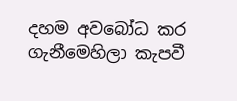දහම අවබෝධ කර ගැනීමෙහිලා කැපවී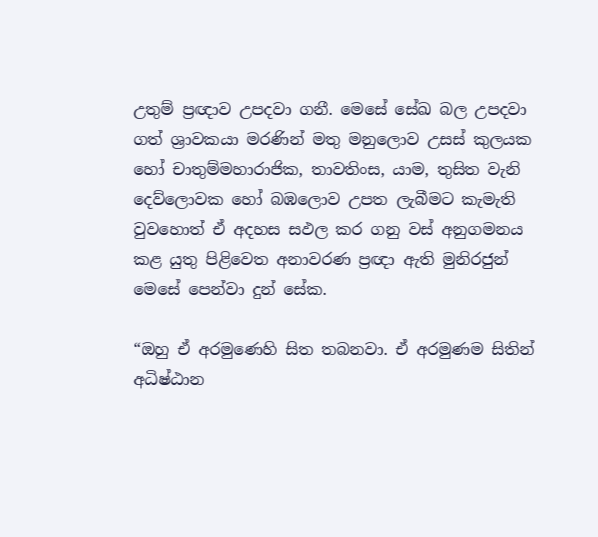උතුම් ප්‍රඥාව උපදවා ගනී. මෙසේ සේඛ බල උපදවා ගත් ශ්‍රාවකයා මරණින් මතු මනුලොව උසස් කුලයක හෝ චාතුම්මහාරාජික, තාවතිංස, යාම, තුසිත වැනි දෙව්ලොවක හෝ බඹලොව උපත ලැබීමට කැමැති වුවහොත් ඒ අදහස සඵල කර ගනු වස් අනුගමනය කළ යුතු පිළිවෙත අනාවරණ ප්‍රඥා ඇති මුනිරජුන් මෙසේ පෙන්වා දුන් සේක.

“ඔහු ඒ අරමුණෙහි සිත තබනවා. ඒ අරමුණම සිතින් අධිෂ්ඨාන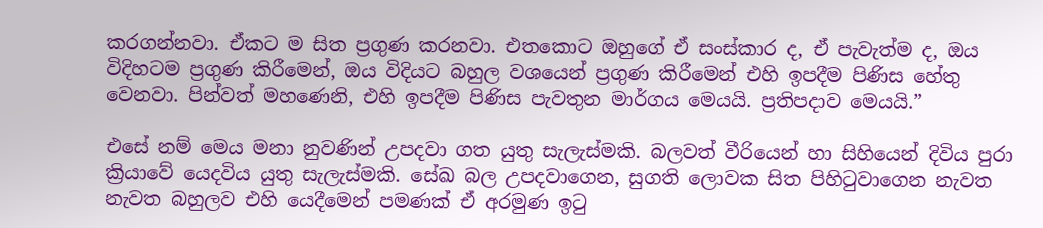කරගන්නවා. ඒකට ම සිත ප්‍රගුණ කරනවා. එතකොට ඔහුගේ ඒ සංස්කාර ද, ඒ පැවැත්ම ද, ඔය විදිහටම ප්‍රගුණ කිරීමෙන්, ඔය විදියට බහුල වශයෙන් ප්‍රගුණ කිරීමෙන් එහි ඉපදීම පිණිස හේතු වෙනවා. පින්වත් මහණෙනි, එහි ඉපදීම පිණිස පැවතුන මාර්ගය මෙයයි. ප්‍රතිපදාව මෙයයි.”

එසේ නම් මෙය මනා නුවණින් උපදවා ගත යුතු සැලැස්මකි. බලවත් වීරියෙන් හා සිහියෙන් දිවිය පුරා ක්‍රියාවේ යෙදවිය යුතු සැලැස්මකි. සේඛ බල උපදවාගෙන, සුගති ලොවක සිත පිහිටුවාගෙන නැවත නැවත බහුලව එහි යෙදීමෙන් පමණක් ඒ අරමුණ ඉටු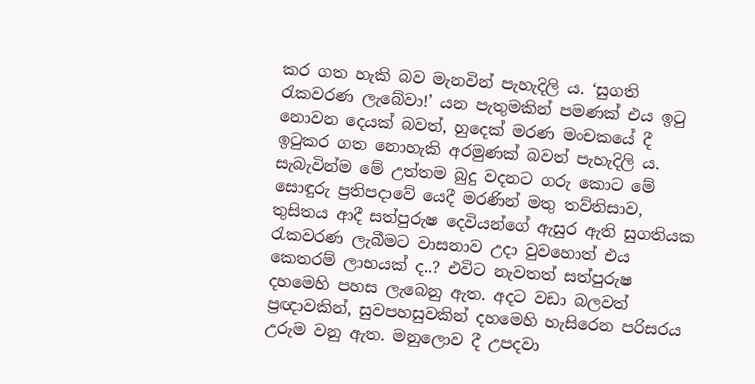කර ගත හැකි බව මැනවින් පැහැදිලි ය. ‘සුගති රැකවරණ ලැබේවා!’ යන පැතුමකින් පමණක් එය ඉටු නොවන දෙයක් බවත්, හුදෙක් මරණ මංචකයේ දී ඉටුකර ගත නොහැකි අරමුණක් බවත් පැහැදිලි ය. සැබැවින්ම මේ උත්තම බුදු වදනට ගරු කොට මේ සොඳුරු ප්‍රතිපදාවේ යෙදී මරණින් මතු තව්තිසාව, තුසිතය ආදී සත්පුරුෂ දෙවියන්ගේ ඇසුර ඇති සුගතියක රැකවරණ ලැබීමට වාසනාව උදා වුවහොත් එය කෙතරම් ලාභයක් ද..? එවිට නැවතත් සත්පුරුෂ දහමෙහි පහස ලැබෙනු ඇත. අදට වඩා බලවත් ප්‍රඥාවකින්, සුවපහසුවකින් දහමෙහි හැසිරෙන පරිසරය උරුම වනු ඇත. මනුලොව දී උපදවා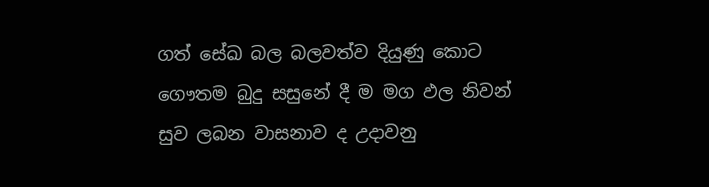ගත් සේඛ බල බලවත්ව දියුණු කොට ගෞතම බුදු සසුනේ දී ම මග ඵල නිවන් සුව ලබන වාසනාව ද උදාවනු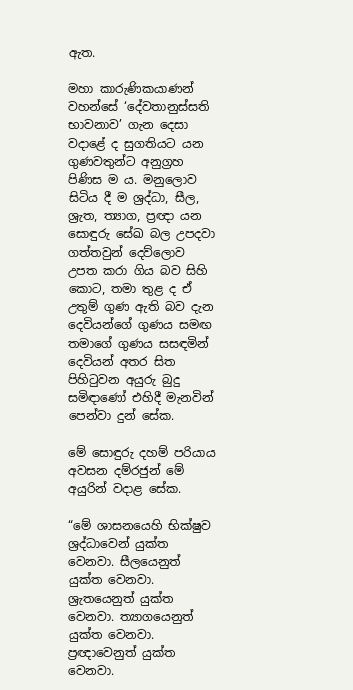ඇත.

මහා කාරුණිකයාණන් වහන්සේ ‘දේවතානුස්සති භාවනාව’ ගැන දෙසා වදාළේ ද සුගතියට යන ගුණවතුන්ට අනුග්‍රහ පිණිස ම ය. මනුලොව සිටිය දී ම ශ්‍රද්ධා, සීල, ශ්‍රැත, ත්‍යාග, ප්‍රඥා යන සොඳුරු සේඛ බල උපදවා ගත්තවුන් දෙව්ලොව උපත කරා ගිය බව සිහි කොට, තමා තුළ ද ඒ උතුම් ගුණ ඇති බව දැන දෙවියන්ගේ ගුණය සමඟ තමාගේ ගුණය සසඳමින් දෙවියන් අතර සිත පිහිටුවන අයුරු බුදු සමිඳාණෝ එහිදී මැනවින් පෙන්වා දුන් සේක.

මේ සොඳුරු දහම් පරියාය අවසන දම්රජුන් මේ අයුරින් වදාළ සේක.

“මේ ශාසනයෙහි භික්ෂුව ශ්‍රද්ධාවෙන් යුක්ත වෙනවා. සීලයෙනුත් යුක්ත වෙනවා. ශ්‍රැතයෙනුත් යුක්ත වෙනවා. ත්‍යාගයෙනුත් යුක්ත වෙනවා. ප්‍රඥාවෙනුත් යුක්ත වෙනවා.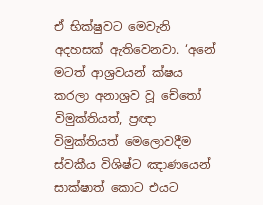ඒ භික්ෂුවට මෙවැනි අදහසක් ඇතිවෙනවා. ‘අනේ මටත් ආශ්‍රවයන් ක්ෂය කරලා අනාශ්‍රව වූ චේතෝ විමුක්තියත්, ප්‍රඥා විමුක්තියත් මෙලොවදීම ස්වකීය විශිෂ්ට ඤාණයෙන් සාක්ෂාත් කොට එයට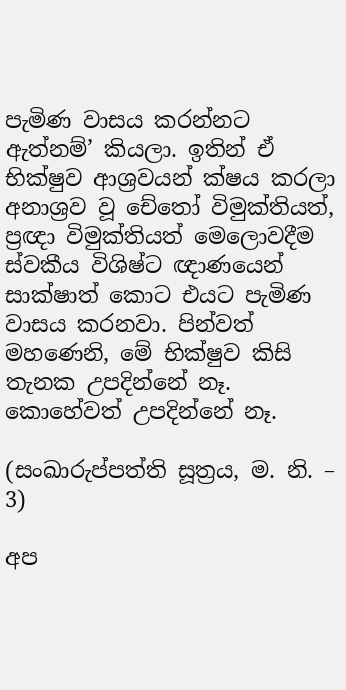පැමිණ වාසය කරන්නට ඇත්නම්’ කියලා. ඉතින් ඒ භික්ෂුව ආශ්‍රවයන් ක්ෂය කරලා අනාශ්‍රව වූ චේතෝ විමුක්තියත්, ප්‍රඥා විමුක්තියත් මෙලොවදීම ස්වකීය විශිෂ්ට ඥාණයෙන් සාක්ෂාත් කොට එයට පැමිණ වාසය කරනවා. පින්වත් මහණෙනි, මේ භික්ෂුව කිසි තැනක උපදින්නේ නෑ. කොහේවත් උපදින්නේ නෑ.

(සංඛාරුප්පත්ති සූත්‍රය, ම. නි. – 3)

අප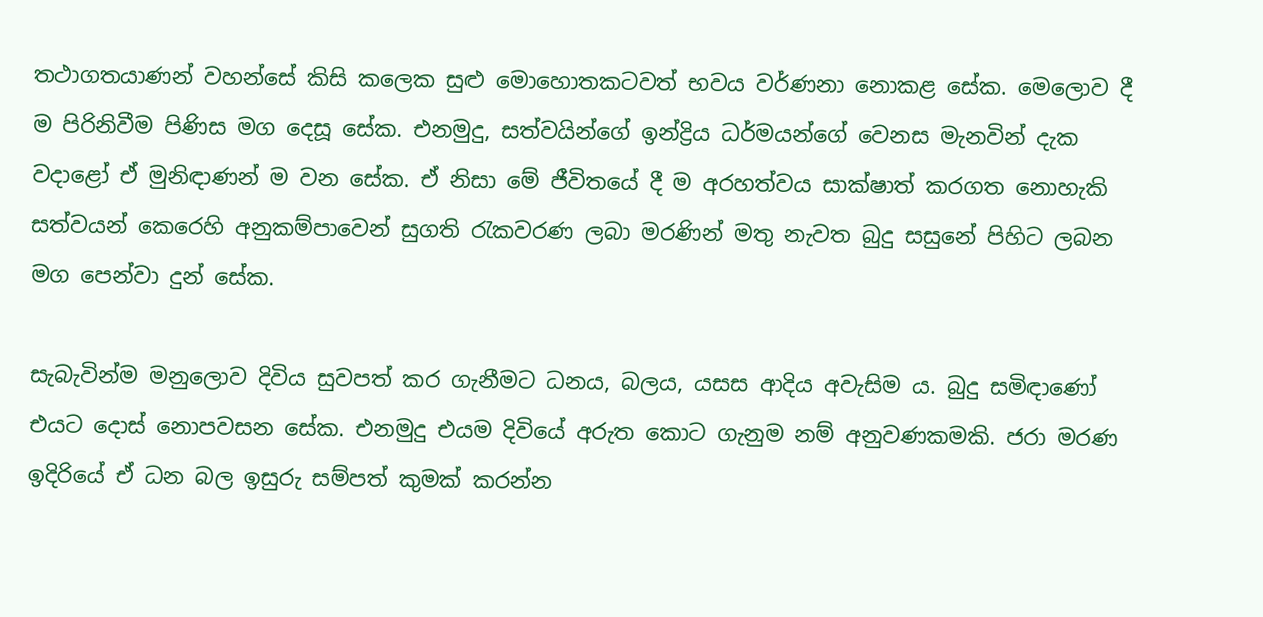තථාගතයාණන් වහන්සේ කිසි කලෙක සුළු මොහොතකටවත් භවය වර්ණනා නොකළ සේක. මෙලොව දී ම පිරිනිවීම පිණිස මග දෙසූ සේක. එනමුදු, සත්වයින්ගේ ඉන්ද්‍රිය ධර්මයන්ගේ වෙනස මැනවින් දැක වදාළෝ ඒ මුනිඳාණන් ම වන සේක. ඒ නිසා මේ ජීවිතයේ දී ම අරහත්වය සාක්ෂාත් කරගත නොහැකි සත්වයන් කෙරෙහි අනුකම්පාවෙන් සුගති රැකවරණ ලබා මරණින් මතු නැවත බුදු සසුනේ පිහිට ලබන මග පෙන්වා දුන් සේක.

සැබැවින්ම මනුලොව දිවිය සුවපත් කර ගැනීමට ධනය, බලය, යසස ආදිය අවැසිම ය. බුදු සමිඳාණෝ එයට දොස් නොපවසන සේක. එනමුදු එයම දිවියේ අරුත කොට ගැනුම නම් අනුවණකමකි. ජරා මරණ ඉදිරියේ ඒ ධන බල ඉසුරු සම්පත් කුමක් කරන්න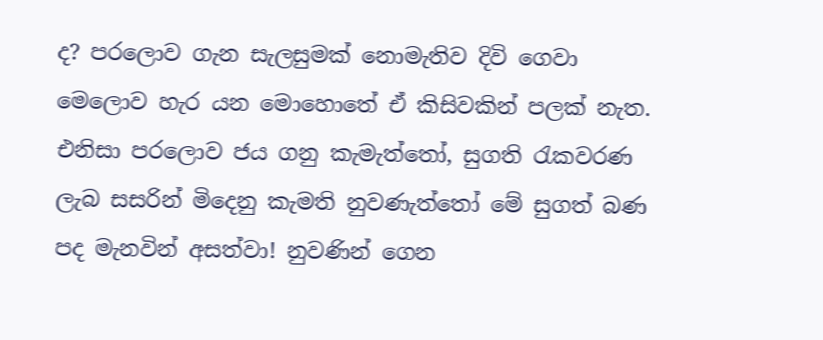ද? පරලොව ගැන සැලසුමක් නොමැතිව දිවි ගෙවා මෙලොව හැර යන මොහොතේ ඒ කිසිවකින් පලක් නැත. එනිසා පරලොව ජය ගනු කැමැත්තෝ, සුගති රැකවරණ ලැබ සසරින් මිදෙනු කැමති නුවණැත්තෝ මේ සුගත් බණ පද මැනවින් අසත්වා! නුවණින් ගෙන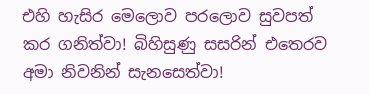එහි හැසිර මෙලොව පරලොව සුවපත් කර ගනිත්වා! බිහිසුණු සසරින් එතෙරව අමා නිවනින් සැනසෙත්වා!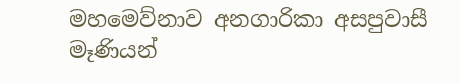මහමෙව්නාව අනගාරිකා අසපුවාසී මෑණියන්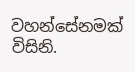වහන්සේනමක් විසිනි.